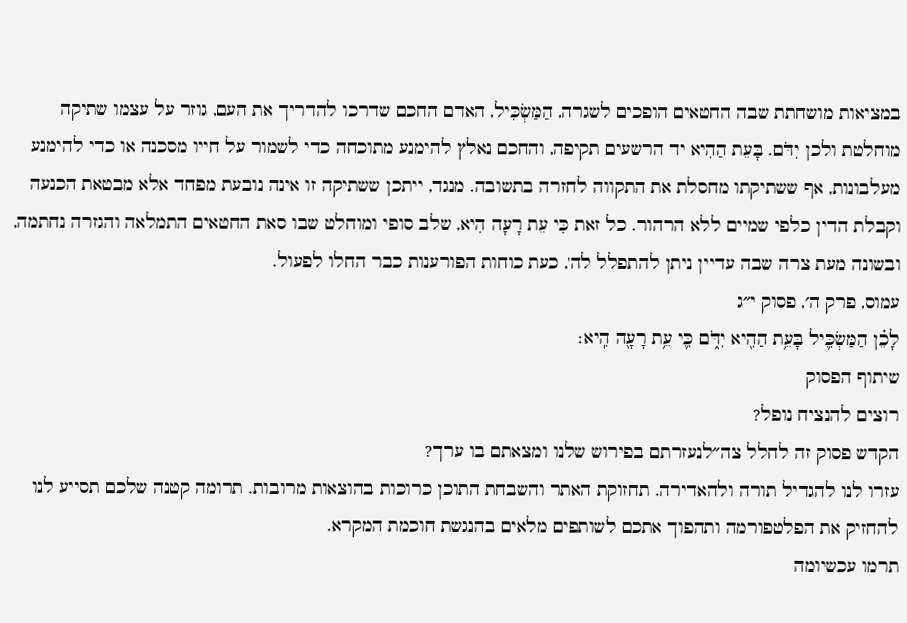במציאות מושחתת שבה החטאים הופכים לשגרה, הַמַּשְׂכִּיל, האדם החכם שדרכו להדריך את העם, גוזר על עצמו שתיקה מוחלטת ולכן יִדֹּם. בָּעֵת הַהִיא יד הרשעים תקיפה, והחכם נאלץ להימנע מתוכחה כדי לשמור על חייו מסכנה או כדי להימנע מעלבונות, אף ששתיקתו מחסלת את התקווה לחזרה בתשובה. מנגד, ייתכן ששתיקה זו אינה נובעת מפחד אלא מבטאת הכנעה וקבלת הדין כלפי שמיים ללא הרהור. כל זאת כִּי עֵת רָעָה הִיא, שלב סופי ומוחלט שבו סאת החטאים התמלאה והגזרה נחתמה, ובשונה מעת צרה שבה עדיין ניתן להתפלל לה', כעת כוחות הפורענות כבר החלו לפעול.
עמוס, פרק ה׳, פסוק י״ג
לָכֵ֗ן הַמַּשְׂכִּ֛יל בָּעֵ֥ת הַהִ֖יא יִדֹּ֑ם כִּ֛י עֵ֥ת רָעָ֖ה הִֽיא׃
שיתוף הפסוק
רוצים להנציח נופל?
הקדש פסוק זה לחלל צה״לנעזרתם בפירוש שלנו ומצאתם בו ערך?
עזרו לנו להגדיל תורה ולהאדירה. תחזוקת האתר והשבחת התוכן כרוכות בהוצאות מרובות. תרומה קטנה שלכם תסייע לנו להחזיק את הפלטפורמה ותהפוך אתכם לשותפים מלאים בהנגשת חוכמת המקרא.
תרמו עכשיומה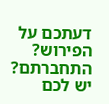דעתכם על הפירוש?
התחברתם? יש לכם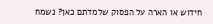חידוש או הארה על הפסוק שלמדתם כאן? נשמח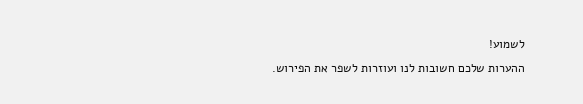לשמוע!
ההערות שלכם חשובות לנו ועוזרות לשפר את הפירוש.